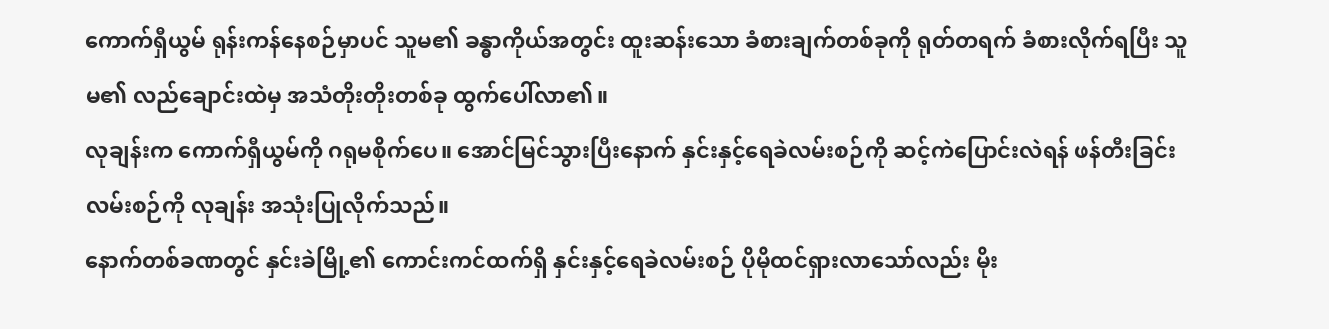ကောက်ရှီယွမ် ရုန်းကန်နေစဉ်မှာပင် သူမ၏ ခန္ဓာကိုယ်အတွင်း ထူးဆန်းသော ခံစားချက်တစ်ခုကို ရုတ်တရက် ခံစားလိုက်ရပြီး သူမ၏ လည်ချောင်းထဲမှ အသံတိုးတိုးတစ်ခု ထွက်ပေါ်လာ၏။
လုချန်းက ကောက်ရှီယွမ်ကို ဂရုမစိုက်ပေ။ အောင်မြင်သွားပြီးနောက် နှင်းနှင့်ရေခဲလမ်းစဉ်ကို ဆင့်ကဲပြောင်းလဲရန် ဖန်တီးခြင်းလမ်းစဉ်ကို လုချန်း အသုံးပြုလိုက်သည်။
နောက်တစ်ခဏတွင် နှင်းခဲမြို့၏ ကောင်းကင်ထက်ရှိ နှင်းနှင့်ရေခဲလမ်းစဉ် ပိုမိုထင်ရှားလာသော်လည်း မိုး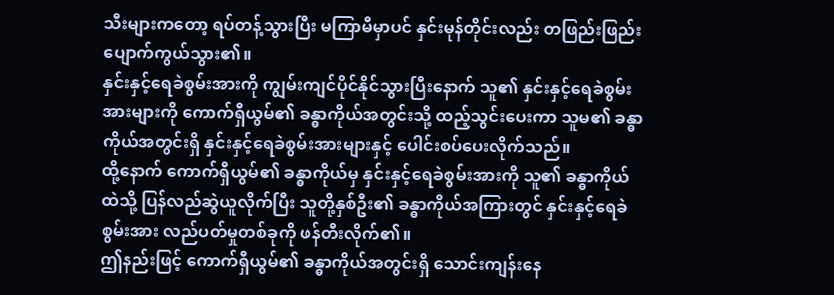သီးများကတော့ ရပ်တန့်သွားပြီး မကြာမီမှာပင် နှင်းမုန်တိုင်းလည်း တဖြည်းဖြည်း ပျောက်ကွယ်သွား၏။
နှင်းနှင့်ရေခဲစွမ်းအားကို ကျွမ်းကျင်ပိုင်နိုင်သွားပြီးနောက် သူ၏ နှင်းနှင့်ရေခဲစွမ်းအားများကို ကောက်ရှီယွမ်၏ ခန္ဓာကိုယ်အတွင်းသို့ ထည့်သွင်းပေးကာ သူမ၏ ခန္ဓာကိုယ်အတွင်းရှိ နှင်းနှင့်ရေခဲစွမ်းအားများနှင့် ပေါင်းစပ်ပေးလိုက်သည်။
ထို့နောက် ကောက်ရှီယွမ်၏ ခန္ဓာကိုယ်မှ နှင်းနှင့်ရေခဲစွမ်းအားကို သူ၏ ခန္ဓာကိုယ်ထဲသို့ ပြန်လည်ဆွဲယူလိုက်ပြီး သူတို့နှစ်ဦး၏ ခန္ဓာကိုယ်အကြားတွင် နှင်းနှင့်ရေခဲစွမ်းအား လည်ပတ်မှုတစ်ခုကို ဖန်တီးလိုက်၏။
ဤနည်းဖြင့် ကောက်ရှီယွမ်၏ ခန္ဓာကိုယ်အတွင်းရှိ သောင်းကျန်းနေ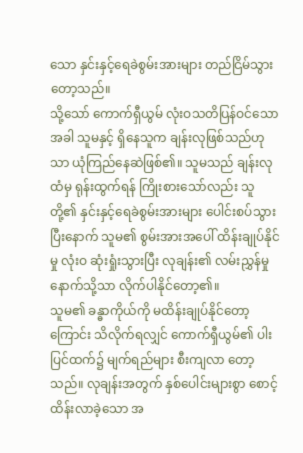သော နှင်းနှင့်ရေခဲစွမ်းအားများ တည်ငြိမ်သွားတော့သည်။
သို့သော် ကောက်ရှီယွမ် လုံးဝသတိပြန်ဝင်သောအခါ သူမနှင့် ရှိနေသူက ချန်းလုဖြစ်သည်ဟုသာ ယုံကြည်နေဆဲဖြစ်၏။ သူမသည် ချန်းလုထံမှ ရုန်းထွက်ရန် ကြိုးစားသော်လည်း သူတို့၏ နှင်းနှင့်ရေခဲစွမ်းအားများ ပေါင်းစပ်သွားပြီးနောက် သူမ၏ စွမ်းအားအပေါ် ထိန်းချုပ်နိုင်မှု လုံးဝ ဆုံးရှုံးသွားပြီး လုချန်း၏ လမ်းညွှန်မှုနောက်သို့သာ လိုက်ပါနိုင်တော့၏။
သူမ၏ ခန္ဓာကိုယ်ကို မထိန်းချုပ်နိုင်တော့ကြောင်း သိလိုက်ရလျှင် ကောက်ရှီယွမ်၏ ပါးပြင်ထက်၌ မျက်ရည်များ စီးကျလာ တော့သည်။ လုချန်းအတွက် နှစ်ပေါင်းများစွာ စောင့်ထိန်းလာခဲ့သော အ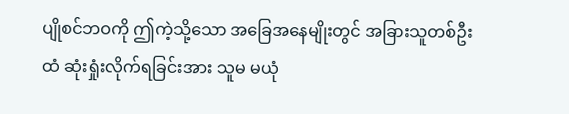ပျိုစင်ဘဝကို ဤကဲ့သို့သော အခြေအနေမျိုးတွင် အခြားသူတစ်ဦးထံ ဆုံးရှုံးလိုက်ရခြင်းအား သူမ မယုံ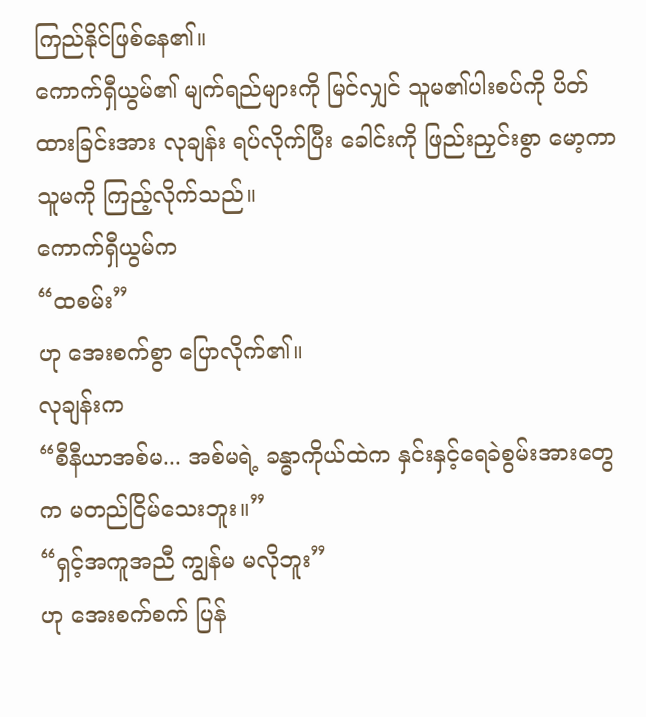ကြည်နိုင်ဖြစ်နေ၏။
ကောက်ရှီယွမ်၏ မျက်ရည်များကို မြင်လျှင် သူမ၏ပါးစပ်ကို ပိတ်ထားခြင်းအား လုချန်း ရပ်လိုက်ပြီး ခေါင်းကို ဖြည်းညှင်းစွာ မော့ကာ သူမကို ကြည့်လိုက်သည်။
ကောက်ရှီယွမ်က
“ထစမ်း”
ဟု အေးစက်စွာ ပြောလိုက်၏။
လုချန်းက
“စီနီယာအစ်မ... အစ်မရဲ့ ခန္ဓာကိုယ်ထဲက နှင်းနှင့်ရေခဲစွမ်းအားတွေက မတည်ငြိမ်သေးဘူး။”
“ရှင့်အကူအညီ ကျွန်မ မလိုဘူး”
ဟု အေးစက်စက် ပြန်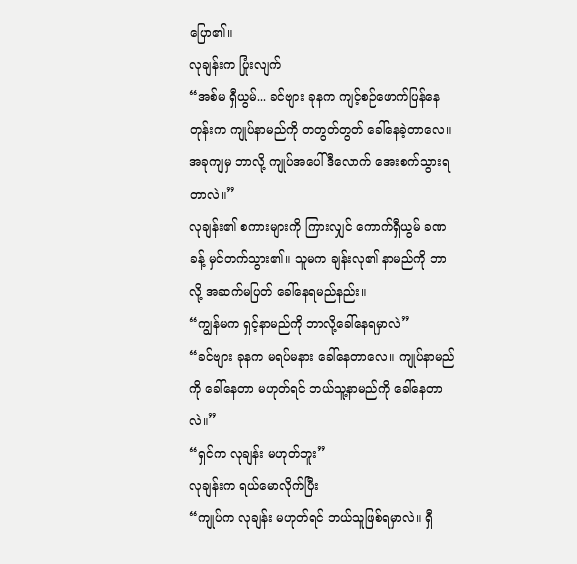ပြော၏။
လုချန်းက ပြုံးလျက်
“အစ်မ ရှီယွမ်... ခင်ဗျား ခုနက ကျင့်စဉ်ဖောက်ပြန်နေတုန်းက ကျုပ်နာမည်ကို တတွတ်တွတ် ခေါ်နေခဲ့တာလေ။ အခုကျမှ ဘာလို့ ကျုပ်အပေါ် ဒီလောက် အေးစက်သွားရတာလဲ။”
လုချန်း၏ စကားများကို ကြားလျှင် ကောက်ရှီယွမ် ခဏခန့် မှင်တက်သွား၏။ သူမက ချန်းလု၏ နာမည်ကို ဘာလို့ အဆက်မပြတ် ခေါ်နေရမည်နည်း။
“ကျွန်မက ရှင့်နာမည်ကို ဘာလို့ခေါ်နေရမှာလဲ”
“ခင်ဗျား ခုနက မရပ်မနား ခေါ်နေတာလေ။ ကျုပ်နာမည်ကို ခေါ်နေတာ မဟုတ်ရင် ဘယ်သူ့နာမည်ကို ခေါ်နေတာလဲ။”
“ရှင်က လုချန်း မဟုတ်ဘူး”
လုချန်းက ရယ်မောလိုက်ပြီး
“ကျုပ်က လုချန်း မဟုတ်ရင် ဘယ်သူဖြစ်ရမှာလဲ။ ရှီ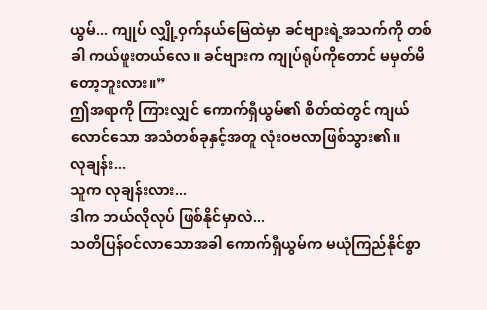ယွမ်... ကျုပ် လျှို့ဝှက်နယ်မြေထဲမှာ ခင်ဗျားရဲ့အသက်ကို တစ်ခါ ကယ်ဖူးတယ်လေ။ ခင်ဗျားက ကျုပ်ရုပ်ကိုတောင် မမှတ်မိတော့ဘူးလား။”
ဤအရာကို ကြားလျှင် ကောက်ရှီယွမ်၏ စိတ်ထဲတွင် ကျယ်လောင်သော အသံတစ်ခုနှင့်အတူ လုံးဝဗလာဖြစ်သွား၏။
လုချန်း...
သူက လုချန်းလား...
ဒါက ဘယ်လိုလုပ် ဖြစ်နိုင်မှာလဲ...
သတိပြန်ဝင်လာသောအခါ ကောက်ရှီယွမ်က မယုံကြည်နိုင်စွာ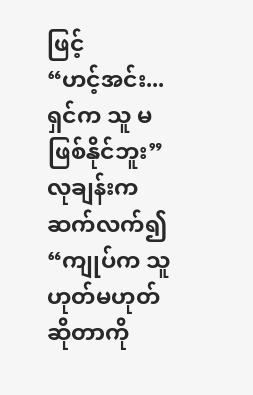ဖြင့်
“ဟင့်အင်း... ရှင်က သူ မဖြစ်နိုင်ဘူး”
လုချန်းက ဆက်လက်၍
“ကျုပ်က သူ ဟုတ်မဟုတ်ဆိုတာကို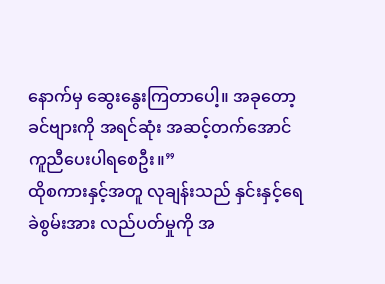နောက်မှ ဆွေးနွေးကြတာပေါ့။ အခုတော့ ခင်ဗျားကို အရင်ဆုံး အဆင့်တက်အောင် ကူညီပေးပါရစေဦး။”
ထိုစကားနှင့်အတူ လုချန်းသည် နှင်းနှင့်ရေခဲစွမ်းအား လည်ပတ်မှုကို အ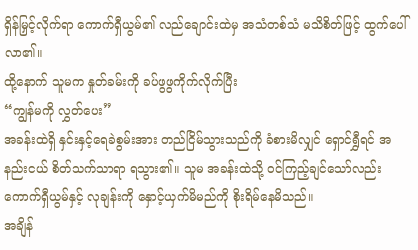ရှိန်မြှင့်လိုက်ရာ ကောက်ရှီယွမ်၏ လည်ချောင်းထဲမှ အသံတစ်သံ မသိစိတ်ဖြင့် ထွက်ပေါ်လာ၏။
ထို့နောက် သူမက နှုတ်ခမ်းကို ခပ်ဖွဖွကိုက်လိုက်ပြီး
“ကျွန်မကို လွှတ်ပေး”
အခန်းထဲရှိ နှင်းနှင့်ရေခဲစွမ်းအား တည်ငြိမ်သွားသည်ကို ခံစားမိလျှင် ရှောင်ရွှီရင် အနည်းငယ် စိတ်သက်သာရာ ရသွား၏။ သူမ အခန်းထဲသို့ ဝင်ကြည့်ချင်သော်လည်း ကောက်ရှီယွမ်နှင့် လုချန်းကို နှောင့်ယှက်မိမည်ကို စိုးရိမ်နေမိသည်။
အချိန်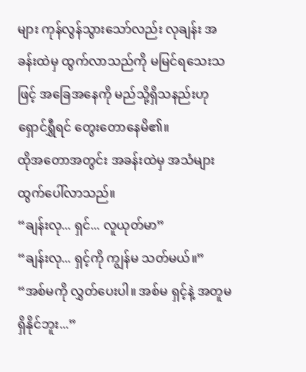များ ကုန်လွန်သွားသော်လည်း လုချန်း အခန်းထဲမှ ထွက်လာသည်ကို မမြင်ရသေးသဖြင့် အခြေအနေကို မည်သို့ရှိသနည်းဟု ရှောင်ရွှီရင် တွေးတောနေမိ၏။
ထိုအတောအတွင်း အခန်းထဲမှ အသံများ ထွက်ပေါ်လာသည်။
“ချန်းလု... ရှင်... လူယုတ်မာ”
“ချန်းလု... ရှင့်ကို ကျွန်မ သတ်မယ်။”
“အစ်မကို လွှတ်ပေးပါ။ အစ်မ ရှင့်နဲ့ အတူမရှိနိုင်ဘူး...”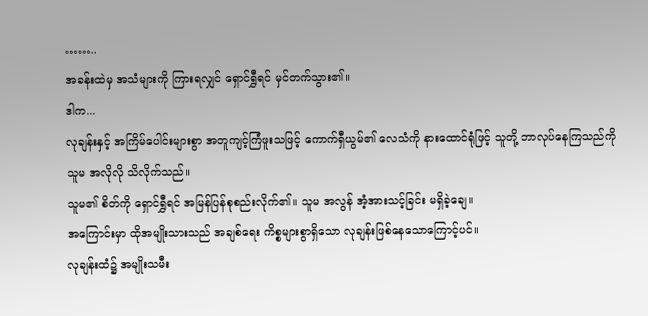……..
အခန်းထဲမှ အသံများကို ကြားရလျှင် ရှောင်ရွှီရင် မှင်တက်သွား၏။
ဒါက...
လုချန်းနှင့် အကြိမ်ပေါင်းများစွာ အတူကျင့်ကြံဖူးသဖြင့် ကောက်ရှီယွမ်၏ လေသံကို နားထောင်ရုံဖြင့် သူတို့ ဘာလုပ်နေကြသည်ကို သူမ အလိုလို သိလိုက်သည်။
သူမ၏ စိတ်ကို ရှောင်ရွှီရင် အမြန်ပြန်စုစည်းလိုက်၏။ သူမ အလွန် အံ့အားသင့်ခြင်း မရှိခဲ့ချေ။
အကြောင်းမှာ ထိုအမျိုးသားသည် အချစ်ရေး ကိစ္စများစွာရှိသော လုချန်းဖြစ်နေသောကြောင့်ပင်။
လုချန်းထံ၌ အမျိုးသမီး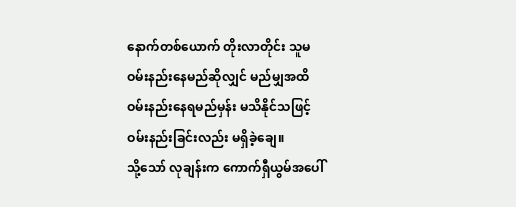နောက်တစ်ယောက် တိုးလာတိုင်း သူမ ဝမ်းနည်းနေမည်ဆိုလျှင် မည်မျှအထိ ဝမ်းနည်းနေရမည်မှန်း မသိနိုင်သဖြင့် ဝမ်းနည်းခြင်းလည်း မရှိခဲ့ချေ။
သို့သော် လုချန်းက ကောက်ရှီယွမ်အပေါ်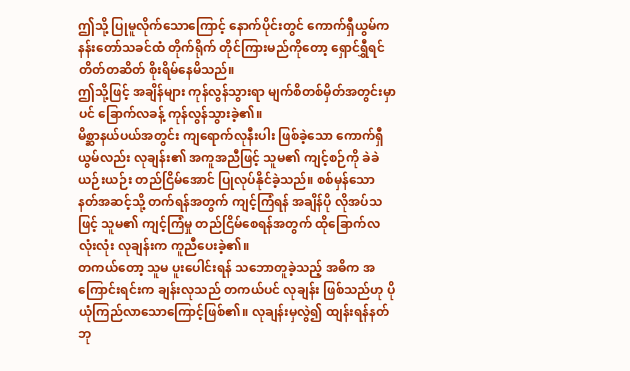ဤသို့ ပြုမူလိုက်သောကြောင့် နောက်ပိုင်းတွင် ကောက်ရှီယွမ်က နန်းတော်သခင်ထံ တိုက်ရိုက် တိုင်ကြားမည်ကိုတော့ ရှောင်ရွှီရင် တိတ်တဆိတ် စိုးရိမ်နေမိသည်။
ဤသို့ဖြင့် အချိန်များ ကုန်လွန်သွားရာ မျက်စိတစ်မှိတ်အတွင်းမှာပင် ခြောက်လခန့် ကုန်လွန်သွားခဲ့၏။
မိစ္ဆာနယ်ပယ်အတွင်း ကျရောက်လုနီးပါး ဖြစ်ခဲ့သော ကောက်ရှီယွမ်လည်း လုချန်း၏ အကူအညီဖြင့် သူမ၏ ကျင့်စဉ်ကို ခဲခဲယဉ်းယဉ်း တည်ငြိမ်အောင် ပြုလုပ်နိုင်ခဲ့သည်။ စစ်မှန်သော နတ်အဆင့်သို့ တက်ရန်အတွက် ကျင့်ကြံရန် အချိန်ပို လိုအပ်သဖြင့် သူမ၏ ကျင့်ကြံမှု တည်ငြိမ်စေရန်အတွက် ထိုခြောက်လလုံးလုံး လုချန်းက ကူညီပေးခဲ့၏။
တကယ်တော့ သူမ ပူးပေါင်းရန် သဘောတူခဲ့သည့် အဓိက အကြောင်းရင်းက ချန်းလုသည် တကယ်ပင် လုချန်း ဖြစ်သည်ဟု ပိုယုံကြည်လာသောကြောင့်ဖြစ်၏။ လုချန်းမှလွဲ၍ ထျန်းရန်နတ်ဘု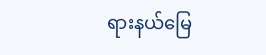ရားနယ်မြေ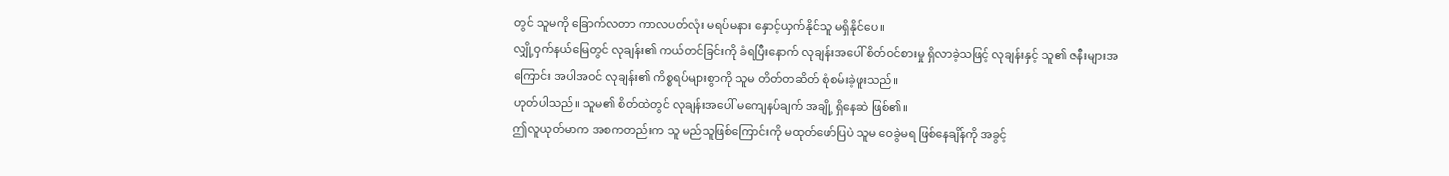တွင် သူမကို ခြောက်လတာ ကာလပတ်လုံး မရပ်မနား နှောင့်ယှက်နိုင်သူ မရှိနိုင်ပေ။
လျှို့ဝှက်နယ်မြေတွင် လုချန်း၏ ကယ်တင်ခြင်းကို ခံရပြီးနောက် လုချန်းအပေါ် စိတ်ဝင်စားမှု ရှိလာခဲ့သဖြင့် လုချန်းနှင့် သူ၏ ဇနီးများအကြောင်း အပါအဝင် လုချန်း၏ ကိစ္စရပ်များစွာကို သူမ တိတ်တဆိတ် စုံစမ်းခဲ့ဖူးသည်။
ဟုတ်ပါသည်။ သူမ၏ စိတ်ထဲတွင် လုချန်းအပေါ် မကျေနပ်ချက် အချို့ ရှိနေဆဲ ဖြစ်၏။
ဤလူယုတ်မာက အစကတည်းက သူ မည်သူဖြစ်ကြောင်းကို မထုတ်ဖော်ပြပဲ သူမ ဝေခွဲမရ ဖြစ်နေချိန်ကို အခွင့်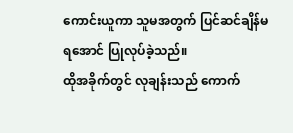ကောင်းယူကာ သူမအတွက် ပြင်ဆင်ချိန်မရအောင် ပြုလုပ်ခဲ့သည်။
ထိုအခိုက်တွင် လုချန်းသည် ကောက်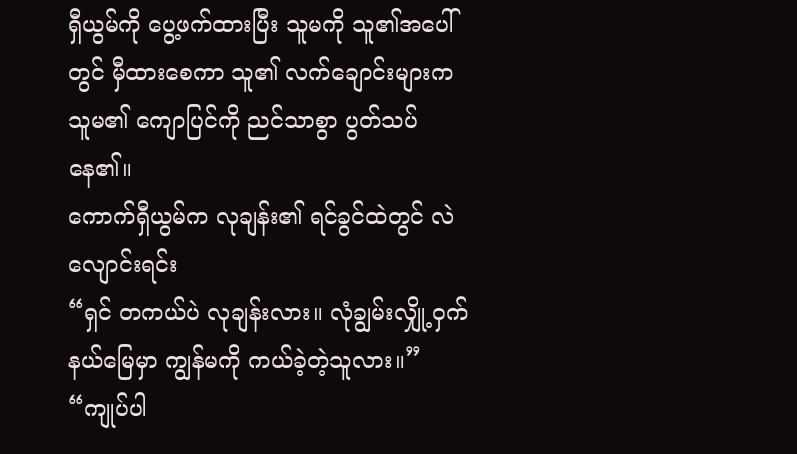ရှီယွမ်ကို ပွေ့ဖက်ထားပြီး သူမကို သူ၏အပေါ်တွင် မှီထားစေကာ သူ၏ လက်ချောင်းများက သူမ၏ ကျောပြင်ကို ညင်သာစွာ ပွတ်သပ်နေ၏။
ကောက်ရှီယွမ်က လုချန်း၏ ရင်ခွင်ထဲတွင် လဲလျောင်းရင်း
“ရှင် တကယ်ပဲ လုချန်းလား။ လုံချွမ်းလျှို့ဝှက်နယ်မြေမှာ ကျွန်မကို ကယ်ခဲ့တဲ့သူလား။”
“ကျုပ်ပါ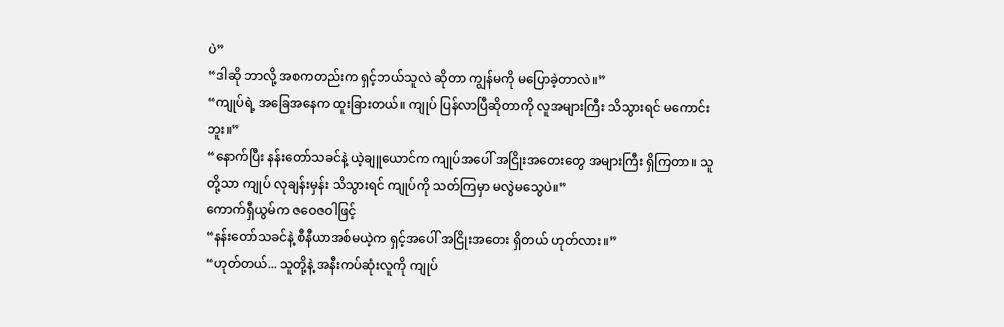ပဲ”
“ဒါဆို ဘာလို့ အစကတည်းက ရှင့်ဘယ်သူလဲ ဆိုတာ ကျွန်မကို မပြောခဲ့တာလဲ။”
“ကျုပ်ရဲ့ အခြေအနေက ထူးခြားတယ်။ ကျုပ် ပြန်လာပြီဆိုတာကို လူအများကြီး သိသွားရင် မကောင်းဘူး။”
“နောက်ပြီး နန်းတော်သခင်နဲ့ ယဲ့ချူယောင်က ကျုပ်အပေါ် အငြိုးအတေးတွေ အများကြီး ရှိကြတာ။ သူတို့သာ ကျုပ် လုချန်းမှန်း သိသွားရင် ကျုပ်ကို သတ်ကြမှာ မလွဲမသွေပဲ။”
ကောက်ရှီယွမ်က ဇဝေဇဝါဖြင့်
“နန်းတော်သခင်နဲ့ စီနီယာအစ်မယဲ့က ရှင့်အပေါ် အငြိုးအတေး ရှိတယ် ဟုတ်လား။”
“ဟုတ်တယ်... သူတို့နဲ့ အနီးကပ်ဆုံးလူကို ကျုပ်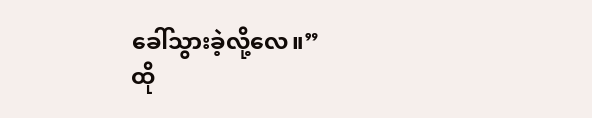ခေါ်သွားခဲ့လို့လေ။”
ထို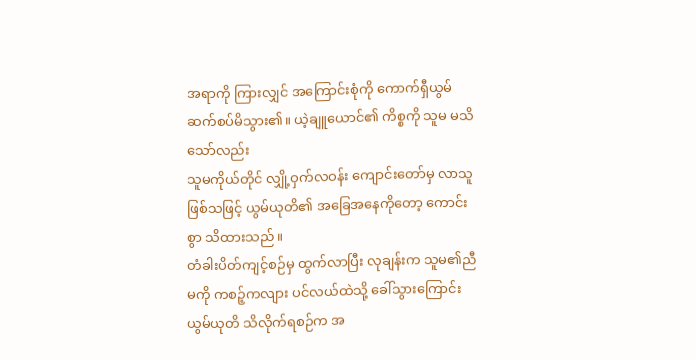အရာကို ကြားလျှင် အကြောင်းစုံကို ကောက်ရှီယွမ် ဆက်စပ်မိသွား၏။ ယဲ့ချူယောင်၏ ကိစ္စကို သူမ မသိသော်လည်း
သူမကိုယ်တိုင် လျှို့ဝှက်လဝန်း ကျောင်းတော်မှ လာသူဖြစ်သဖြင့် ယွမ်ယုတိ၏ အခြေအနေကိုတော့ ကောင်းစွာ သိထားသည်။
တံခါးပိတ်ကျင့်စဉ်မှ ထွက်လာပြီး လုချန်းက သူမ၏ညီမကို ကစဉ့်ကလျား ပင်လယ်ထဲသို့ ခေါ်သွားကြောင်း ယွမ်ယုတိ သိလိုက်ရစဉ်က အ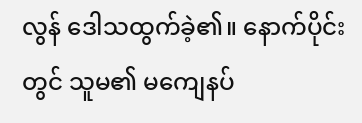လွန် ဒေါသထွက်ခဲ့၏။ နောက်ပိုင်းတွင် သူမ၏ မကျေနပ်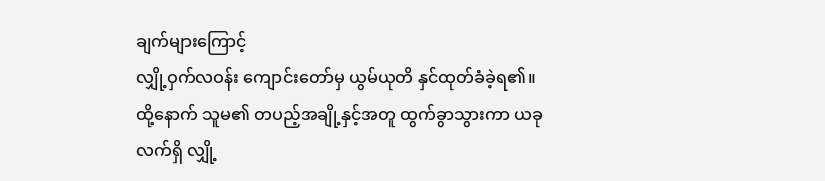ချက်များကြောင့်
လျှို့ဝှက်လဝန်း ကျောင်းတော်မှ ယွမ်ယုတိ နှင်ထုတ်ခံခဲ့ရ၏။
ထို့နောက် သူမ၏ တပည့်အချို့နှင့်အတူ ထွက်ခွာသွားကာ ယခုလက်ရှိ လျှို့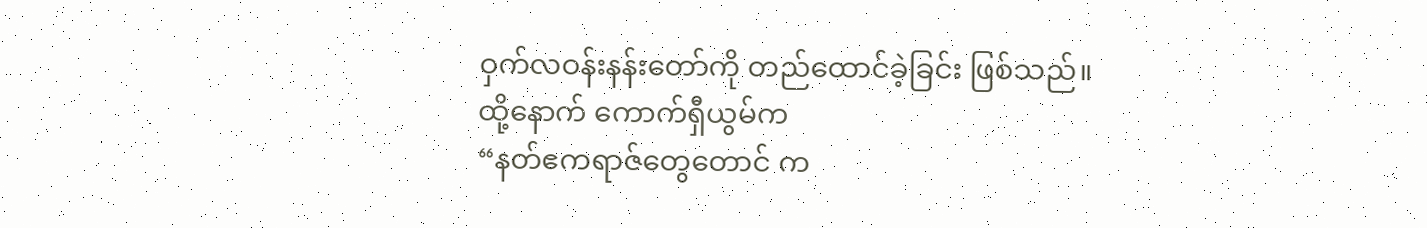ဝှက်လဝန်းနန်းတော်ကို တည်ထောင်ခဲ့ခြင်း ဖြစ်သည်။
ထို့နောက် ကောက်ရှီယွမ်က
“နတ်ဧကရာဇ်တွေတောင် က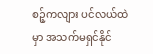စဉ့်ကလျား ပင်လယ်ထဲမှာ အသက်မရှင်နိုင်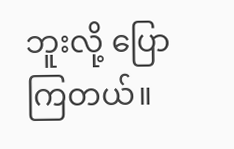ဘူးလို့ ပြောကြတယ်။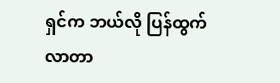ရှင်က ဘယ်လို ပြန်ထွက်လာတာ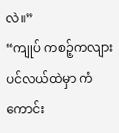လဲ။”
“ကျုပ် ကစဉ့်ကလျား ပင်လယ်ထဲမှာ ကံကောင်း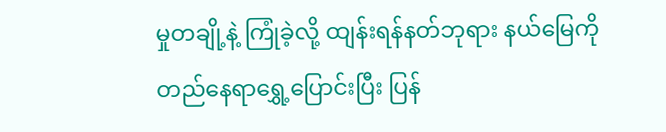မှုတချို့နဲ့ ကြုံခဲ့လို့ ထျန်းရန်နတ်ဘုရား နယ်မြေကို တည်နေရာရွှေ့ပြောင်းပြီး ပြန်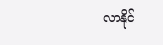လာနိုင်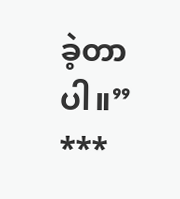ခဲ့တာပါ။”
***